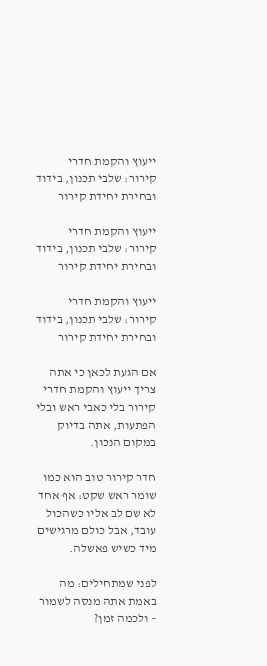ייעוץ והקמת חדרי קירור: שלבי תכנון, בידוד ובחירת יחידת קירור

ייעוץ והקמת חדרי קירור: שלבי תכנון, בידוד ובחירת יחידת קירור

ייעוץ והקמת חדרי קירור: שלבי תכנון, בידוד ובחירת יחידת קירור

אם הגעת לכאן כי אתה צריך ייעוץ והקמת חדרי קירור בלי כאבי ראש ובלי הפתעות, אתה בדיוק במקום הנכון.

חדר קירור טוב הוא כמו שומר ראש שקט: אף אחד לא שם לב אליו כשהכול עובד, אבל כולם מרגישים מיד כשיש פאשלה.

לפני שמתחילים: מה באמת אתה מנסה לשמור – ולכמה זמן?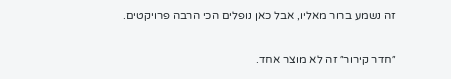זה נשמע ברור מאליו, אבל כאן נופלים הכי הרבה פרויקטים.

״חדר קירור״ זה לא מוצר אחד.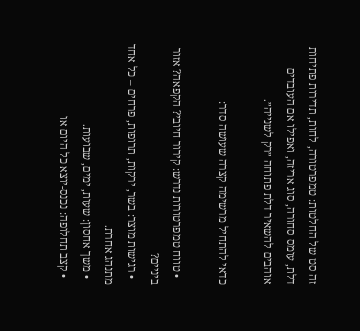זה סט של החלטות: טמפרטורה, לחות, תדירות פתיחות דלת, עומס סחורה, סוג אריזה, ואפילו אם העובדים אוהבים להשאיר דלת פתוחה ״רק לשנייה״.

כדאי להתחיל מרשימה קצרה שעושה סדר:

  • טווח טמפרטורות נדרש: קירור חיובי? הקפאה? אזור ביניים?
  • רגישות מוצר: בשר, ירקות, תרופות, פרחים – כל אחד מתנהג אחרת.
  • משך אחסון: שעות, ימים, שבועות.
  • קצב תחלופה: נכנס-יוצא כל היום או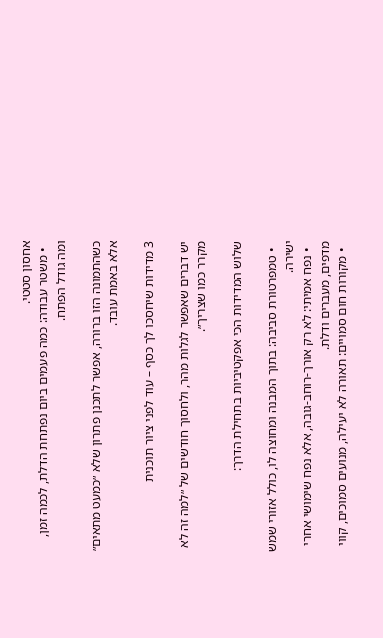אחסון סטטי.
  • משטר עבודה: כמה פעמים ביום נפתחת הדלת, לכמה זמן, ומה גודל הפתח.

כשהתמונה הזו ברורה, אפשר לתכנן פתרון שלא ״כמעט מתאים״ אלא באמת עובד.

3 מדידות שיחסכו לך כסף – עוד לפני ציור תוכנית

יש דברים שאפשר לגלות מהר, ולחסוך חודשים של ״למה זה לא מקרר כמו שצריך״.

שלוש המדידות הכי אפקטיביות בתחילת הדרך:

  • טמפרטורת סביבה: בתוך המבנה ומחוצה לו, כולל אזורי שמש ישירה.
  • נפח אמיתי: לא רק אורך-רוחב-גובה, אלא נפח שימושי אחרי מדפים, מעברים ודלת.
  • מקורות חום סמויים: תאורה לא יעילה, מנועים סמוכים, קווי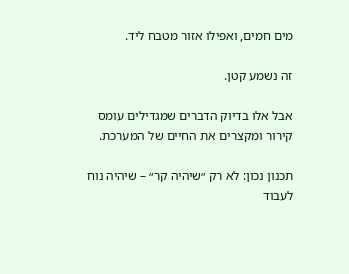מים חמים, ואפילו אזור מטבח ליד.

זה נשמע קטן.

אבל אלו בדיוק הדברים שמגדילים עומס קירור ומקצרים את החיים של המערכת.

תכנון נכון: לא רק ״שיהיה קר״ – שיהיה נוח לעבוד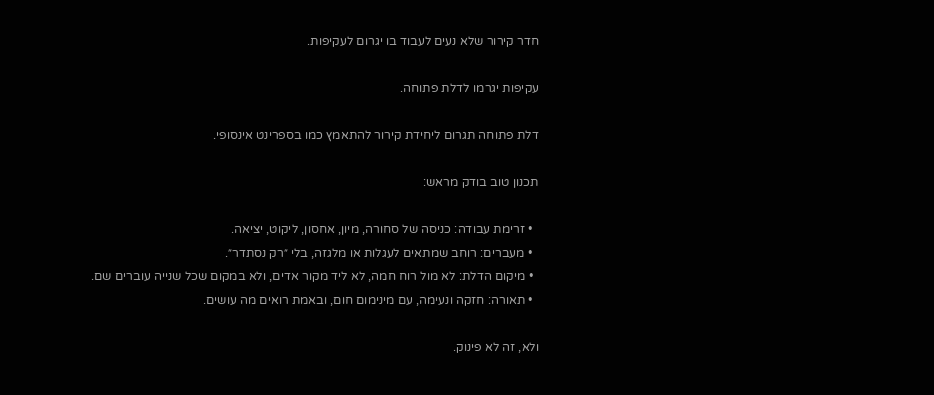חדר קירור שלא נעים לעבוד בו יגרום לעקיפות.

עקיפות יגרמו לדלת פתוחה.

דלת פתוחה תגרום ליחידת קירור להתאמץ כמו בספרינט אינסופי.

תכנון טוב בודק מראש:

  • זרימת עבודה: כניסה של סחורה, מיון, אחסון, ליקוט, יציאה.
  • מעברים: רוחב שמתאים לעגלות או מלגזה, בלי ״רק נסתדר״.
  • מיקום הדלת: לא מול רוח חמה, לא ליד מקור אדים, ולא במקום שכל שנייה עוברים שם.
  • תאורה: חזקה ונעימה, עם מינימום חום, ובאמת רואים מה עושים.

ולא, זה לא פינוק.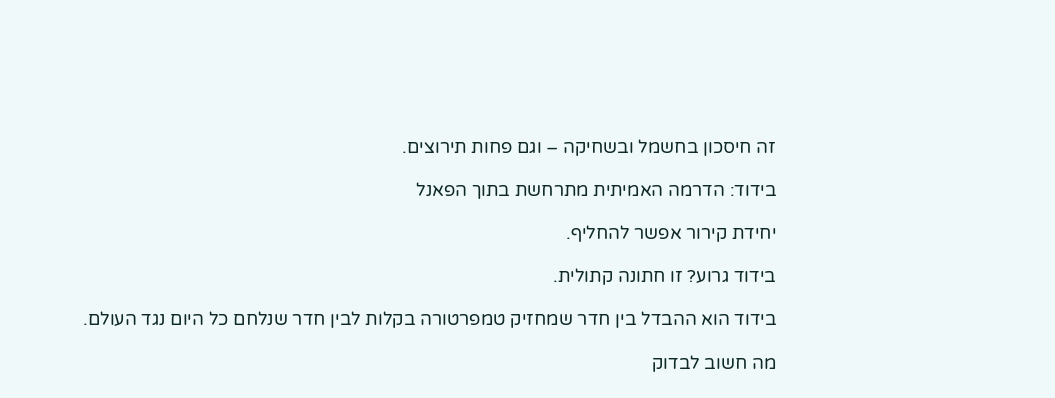זה חיסכון בחשמל ובשחיקה – וגם פחות תירוצים.

בידוד: הדרמה האמיתית מתרחשת בתוך הפאנל

יחידת קירור אפשר להחליף.

בידוד גרוע? זו חתונה קתולית.

בידוד הוא ההבדל בין חדר שמחזיק טמפרטורה בקלות לבין חדר שנלחם כל היום נגד העולם.

מה חשוב לבדוק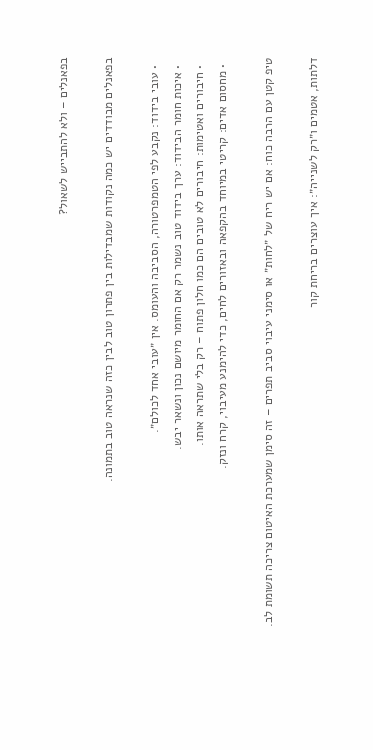בפאנלים – ולא להתבייש לשאול?

בפאנלים מבודדים יש כמה נקודות שמבדילות בין פתרון טוב לבין כזה שנראה טוב בתמונה.

  • עובי בידוד: נקבע לפי הטמפרטורה, הסביבה והעומס. אין ״עובי אחד לכולם״.
  • איכות חומר הבידוד: ערך בידוד טוב נשמר רק אם החומר מיושם נכון ונשאר יבש.
  • חיבורים ואטימות: חיבורים לא טובים הם כמו חלון פתוח – רק בלי שתראה אותו.
  • מחסום אדים: קריטי במיוחד בהקפאה ובאזורים לחים, כדי להימנע מעיבוי, קרח ונזק.

טיפ קטן עם הרבה כוח: אם יש ריח של ״לחות״ או סימני עיבוי סביב תפרים – זה סימן שמערכת האיטום צריכה תשומת לב.

דלתות, אטמים ו״רק לשנייה״: איך עוצרים בריחת קור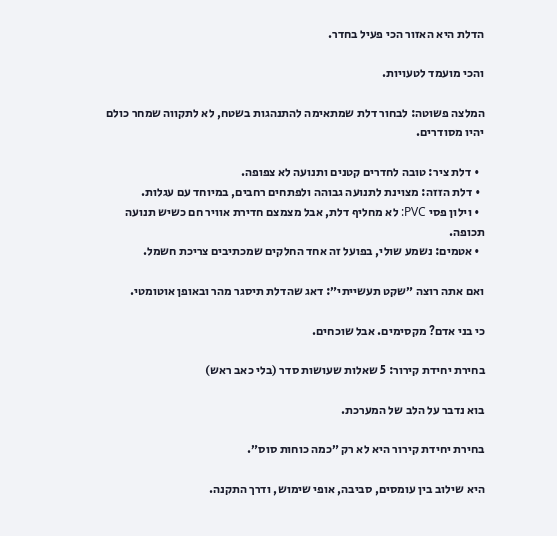הדלת היא האזור הכי פעיל בחדר.

והכי מועמד לטעויות.

המלצה פשוטה: לבחור דלת שמתאימה להתנהגות בשטח, לא לתקווה שמחר כולם יהיו מסודרים.

  • דלת ציר: טובה לחדרים קטנים ותנועה לא צפופה.
  • דלת הזזה: מצוינת לתנועה גבוהה ולפתחים רחבים, במיוחד עם עגלות.
  • וילון פסי PVC: לא מחליף דלת, אבל מצמצם חדירת אוויר חם כשיש תנועה תכופה.
  • אטמים: נשמע שולי, בפועל זה אחד החלקים שמכתיבים צריכת חשמל.

ואם אתה רוצה ״שקט תעשייתי״: דאג שהדלת תיסגר מהר ובאופן אוטומטי.

כי בני אדם? מקסימים. אבל שוכחים.

בחירת יחידת קירור: 5 שאלות שעושות סדר (בלי כאב ראש)

בוא נדבר על הלב של המערכת.

בחירת יחידת קירור היא לא רק ״כמה כוחות סוס״.

היא שילוב בין עומסים, סביבה, אופי שימוש, ודרך התקנה.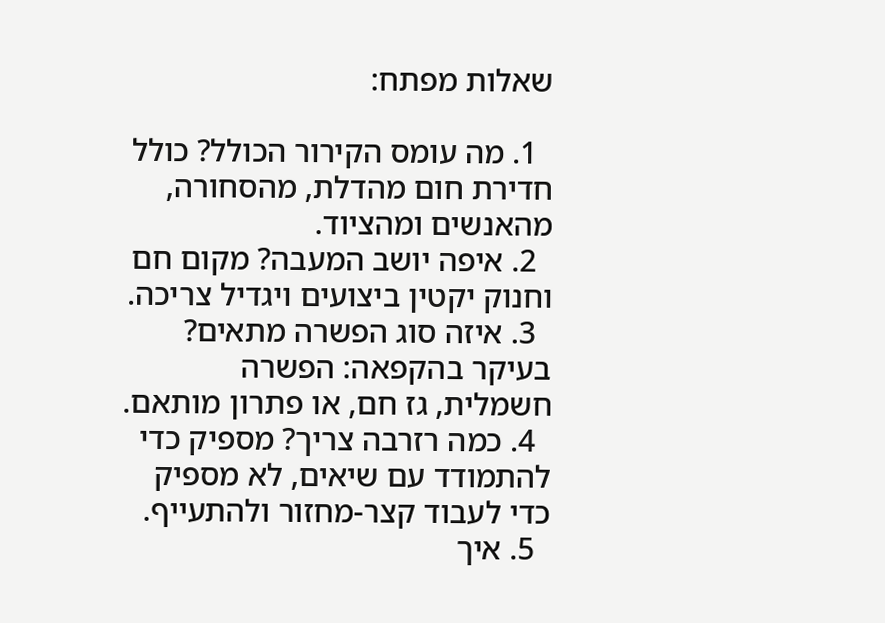שאלות מפתח:

  1. מה עומס הקירור הכולל? כולל חדירת חום מהדלת, מהסחורה, מהאנשים ומהציוד.
  2. איפה יושב המעבה? מקום חם וחנוק יקטין ביצועים ויגדיל צריכה.
  3. איזה סוג הפשרה מתאים? בעיקר בהקפאה: הפשרה חשמלית, גז חם, או פתרון מותאם.
  4. כמה רזרבה צריך? מספיק כדי להתמודד עם שיאים, לא מספיק כדי לעבוד קצר-מחזור ולהתעייף.
  5. איך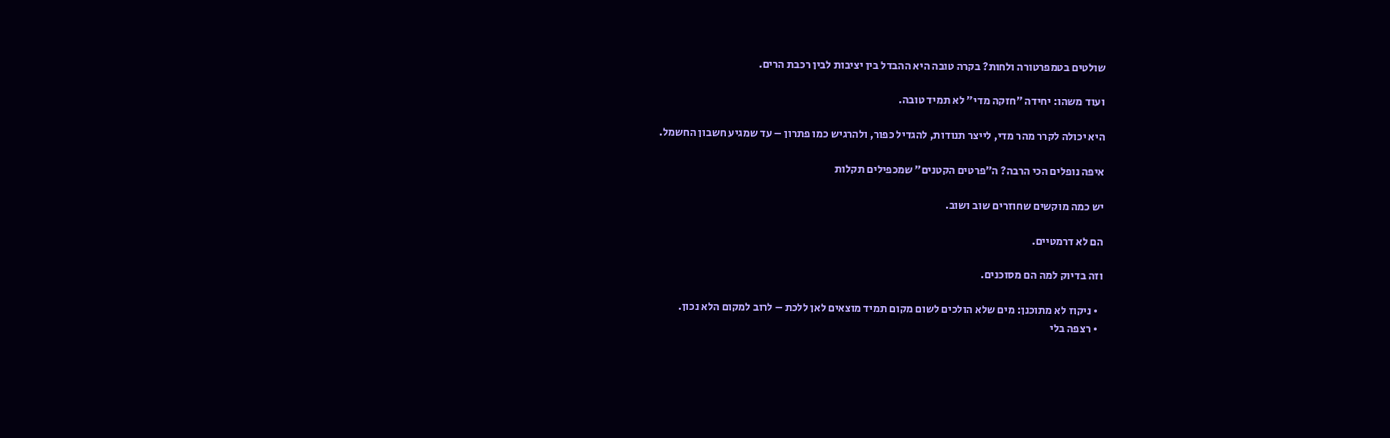שולטים בטמפרטורה ולחות? בקרה טובה היא ההבדל בין יציבות לבין רכבת הרים.

ועוד משהו: יחידה ״חזקה מדי״ לא תמיד טובה.

היא יכולה לקרר מהר מדי, לייצר תנודות, להגדיל כפור, ולהרגיש כמו פתרון – עד שמגיע חשבון החשמל.

איפה נופלים הכי הרבה? ה״פרטים הקטנים״ שמכפילים תקלות

יש כמה מוקשים שחוזרים שוב ושוב.

הם לא דרמטיים.

וזה בדיוק למה הם מסוכנים.

  • ניקוז לא מתוכנן: מים שלא הולכים לשום מקום תמיד מוצאים לאן ללכת – לרוב למקום הלא נכון.
  • רצפה בלי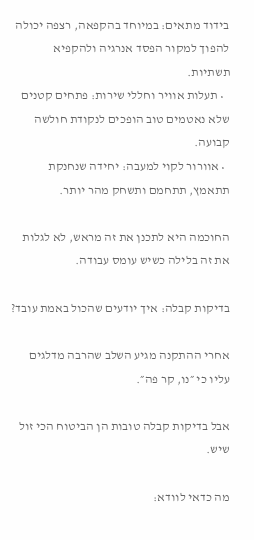בידוד מתאים: במיוחד בהקפאה, רצפה יכולה להפוך למקור הפסד אנרגיה ולהקפיא תשתיות.
  • תעלות אוויר וחללי שירות: פתחים קטנים שלא נאטמים טוב הופכים לנקודת חולשה קבועה.
  • אוורור לקוי למעבה: יחידה שנחנקת תתאמץ, תתחמם ותשחק מהר יותר.

החוכמה היא לתכנן את זה מראש, לא לגלות את זה בלילה כשיש עומס עבודה.

בדיקות קבלה: איך יודעים שהכול באמת עובד?

אחרי ההתקנה מגיע השלב שהרבה מדלגים עליו כי ״נו, קר פה״.

אבל בדיקות קבלה טובות הן הביטוח הכי זול שיש.

מה כדאי לוודא: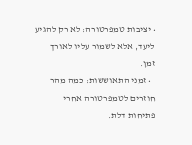• יציבות טמפרטורה: לא רק להגיע ליעד, אלא לשמור עליו לאורך זמן.
  • זמני התאוששות: כמה מהר חוזרים לטמפרטורה אחרי פתיחות דלת.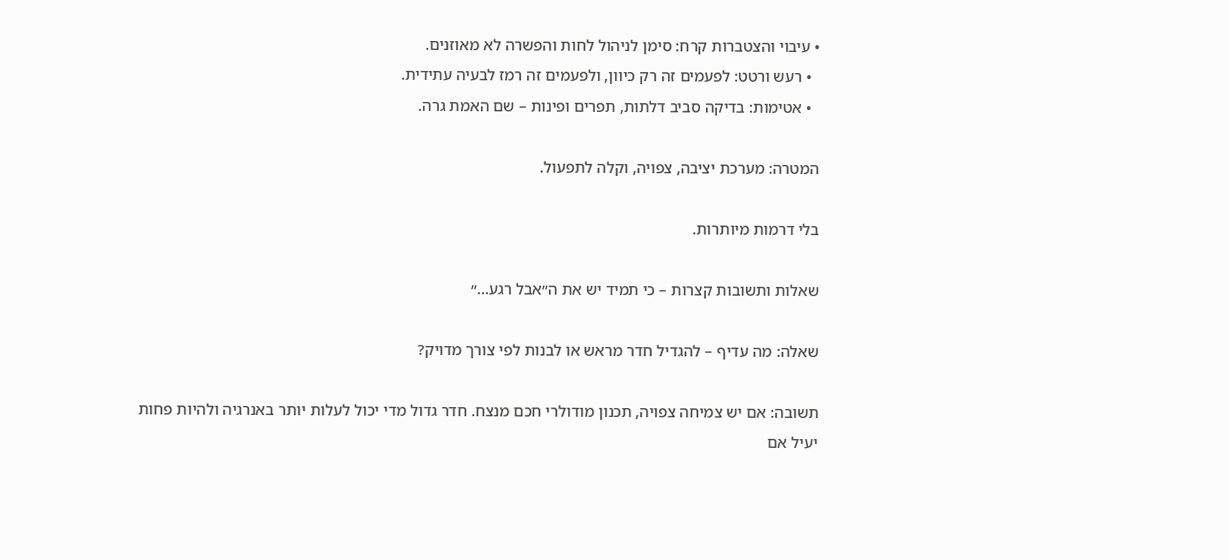• עיבוי והצטברות קרח: סימן לניהול לחות והפשרה לא מאוזנים.
  • רעש ורטט: לפעמים זה רק כיוון, ולפעמים זה רמז לבעיה עתידית.
  • אטימות: בדיקה סביב דלתות, תפרים ופינות – שם האמת גרה.

המטרה: מערכת יציבה, צפויה, וקלה לתפעול.

בלי דרמות מיותרות.

שאלות ותשובות קצרות – כי תמיד יש את ה״אבל רגע…״

שאלה: מה עדיף – להגדיל חדר מראש או לבנות לפי צורך מדויק?

תשובה: אם יש צמיחה צפויה, תכנון מודולרי חכם מנצח. חדר גדול מדי יכול לעלות יותר באנרגיה ולהיות פחות יעיל אם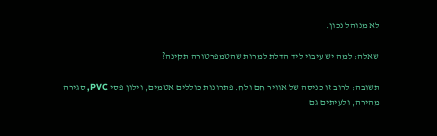לא מנוהל נכון.

שאלה: למה יש עיבוי ליד הדלת למרות שהטמפרטורה תקינה?

תשובה: לרוב זו כניסה של אוויר חם ולח. פתרונות כוללים אטמים, וילון פסי PVC, סגירה מהירה, ולעיתים גם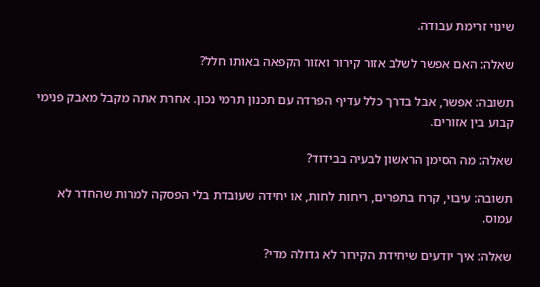שינוי זרימת עבודה.

שאלה: האם אפשר לשלב אזור קירור ואזור הקפאה באותו חלל?

תשובה: אפשר, אבל בדרך כלל עדיף הפרדה עם תכנון תרמי נכון. אחרת אתה מקבל מאבק פנימי קבוע בין אזורים.

שאלה: מה הסימן הראשון לבעיה בבידוד?

תשובה: עיבוי, קרח בתפרים, ריחות לחות, או יחידה שעובדת בלי הפסקה למרות שהחדר לא עמוס.

שאלה: איך יודעים שיחידת הקירור לא גדולה מדי?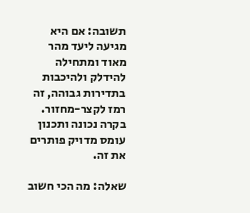תשובה: אם היא מגיעה ליעד מהר מאוד ומתחילה להידלק ולהיכבות בתדירות גבוהה, זה רמז לקצר-מחזור. בקרה נכונה ותכנון עומס מדויק פותרים את זה.

שאלה: מה הכי חשוב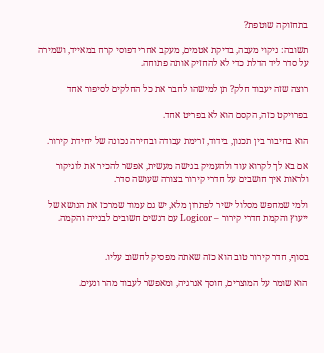בתחזוקה שוטפת?

תשובה: ניקוי מעבה, בדיקת אטמים, מעקב אחרי דפוסי קרח במאייד, ושמירה על סדר ליד הדלת כדי לא להחזיק אותה פתוחה.

רוצה שזה יעבוד חלק? תן למישהו לחבר את כל החלקים לסיפור אחד

בפרויקט כזה, הקסם הוא לא בפריט אחד.

הוא בחיבור בין תכנון, בידוד, זרימת עבודה ובחירה נכונה של יחידת קירור.

אם בא לך לקרוא עוד ולהעמיק בגישה מעשית, אפשר להכיר את לוגיקור ולראות איך חושבים על חדרי קירור בצורה שעושה סדר.

ולמי שמחפש מסלול ישיר לפתרון מלא, יש גם עמוד שמרכז את הנושא של ייעוץ והקמת חדרי קירור – Logicor עם דגשים חשובים לבנייה והקמה.


בסוף, חדר קירור טוב הוא כזה שאתה מפסיק לחשוב עליו.

הוא שומר על המוצרים, חוסך אנרגיה, ומאפשר לעבוד מהר ונעים.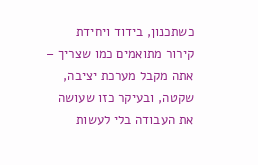כשתכנון, בידוד ויחידת קירור מתואמים כמו שצריך – אתה מקבל מערכת יציבה, שקטה, ובעיקר כזו שעושה את העבודה בלי לעשות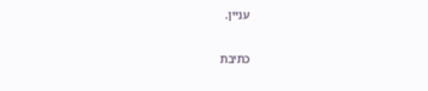עניין.

כתיבת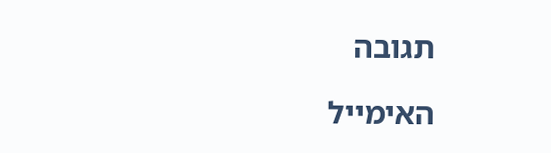תגובה

האימייל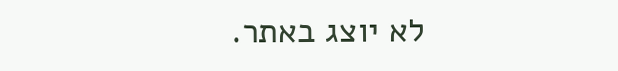לא יוצג באתר.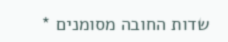שדות החובה מסומנים *